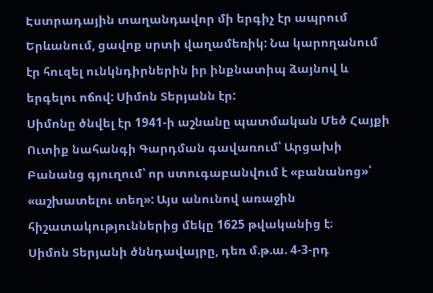Էստրադային տաղանդավոր մի երգիչ էր ապրում Երևանում, ցավոք սրտի վաղամեռիկ: Նա կարողանում էր հուզել ունկնդիրներին իր ինքնատիպ ձայնով և երգելու ոճով: Սիմոն Տերյանն էր:
Սիմոնը ծնվել էր 1941-ի աշնանը պատմական Մեծ Հայքի Ուտիք նահանգի Գարդման գավառում՝ Արցախի Բանանց գյուղում՝ որ ստուգաբանվում է «բանանոց»՝ «աշխատելու տեղ»: Այս անունով առաջին հիշատակություններից մեկը 1625 թվականից է։
Սիմոն Տերյանի ծննդավայրը, դեռ մ.թ.ա. 4-3-րդ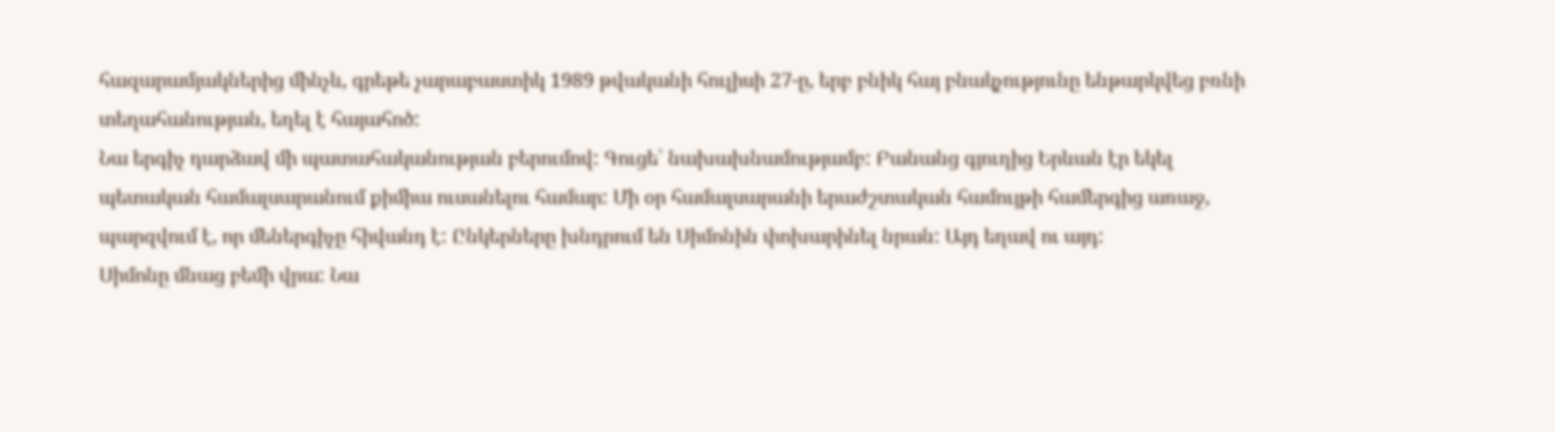հազարամյակներից մինչև, գրեթե չարաբաստիկ 1989 թվականի հուլիսի 27-ը, երբ բնիկ հայ բնակչությունը ենթարկվեց բռնի տեղահանության, եղել է հայահոծ:
Նա երգիչ դարձավ մի պատահականության բերումով: Գուցե՝ նախախնամությամբ: Բանանց գյուղից Երևան էր եկել պետական համալսարանում քիմիա ուսանելու համար: Մի օր համալսարանի երաժշտական համույթի համերգից առաջ, պարզվում է, որ մեներգիչը հիվանդ է: Ընկերները խնդրում են Սիմոնին փոխարինել նրան: Այդ եղավ ու այդ:
Սիմոնը մնաց բեմի վրա: Նա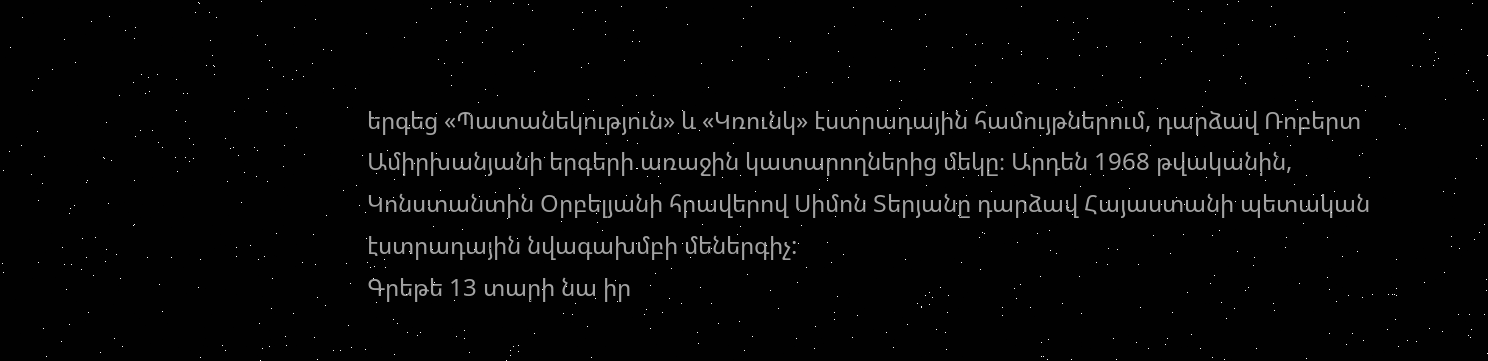երգեց «Պատանեկություն» և «Կռունկ» էստրադային համույթներում, դարձավ Ռոբերտ Ամիրխանյանի երգերի առաջին կատարողներից մեկը։ Արդեն 1968 թվականին, Կոնստանտին Օրբելյանի հրավերով Սիմոն Տերյանը դարձավ Հայաստանի պետական էստրադային նվագախմբի մեներգիչ:
Գրեթե 13 տարի նա իր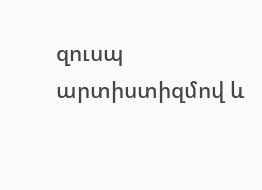զուսպ արտիստիզմով և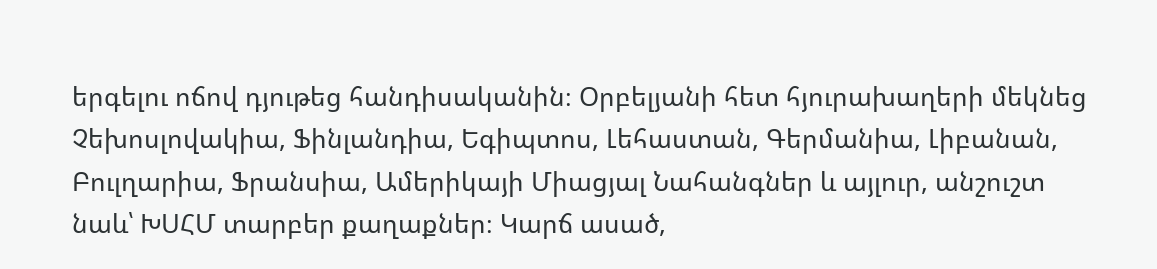երգելու ոճով դյութեց հանդիսականին։ Օրբելյանի հետ հյուրախաղերի մեկնեց Չեխոսլովակիա, Ֆինլանդիա, Եգիպտոս, Լեհաստան, Գերմանիա, Լիբանան, Բուլղարիա, Ֆրանսիա, Ամերիկայի Միացյալ Նահանգներ և այլուր, անշուշտ նաև՝ ԽՍՀՄ տարբեր քաղաքներ։ Կարճ ասած,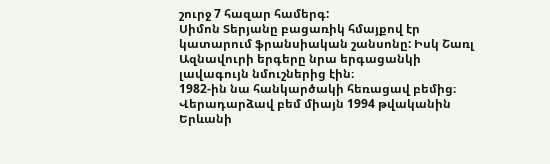շուրջ 7 հազար համերգ:
Սիմոն Տերյանը բացառիկ հմայքով էր կատարում ֆրանսիական շանսոնը: Իսկ Շառլ Ազնավուրի երգերը նրա երգացանկի լավագույն նմուշներից էին։
1982-ին նա հանկարծակի հեռացավ բեմից։ Վերադարձավ բեմ միայն 1994 թվականին Երևանի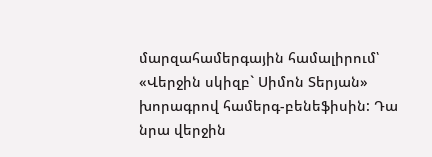մարզահամերգային համալիրում՝ «Վերջին սկիզբ` Սիմոն Տերյան» խորագրով համերգ-բենեֆիսին: Դա նրա վերջին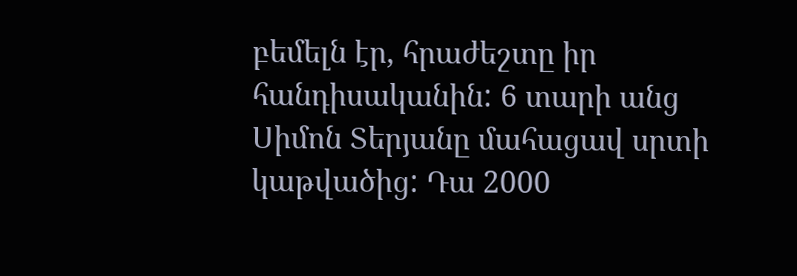բեմելն էր, հրաժեշտը իր հանդիսականին: 6 տարի անց Սիմոն Տերյանը մահացավ սրտի կաթվածից: Դա 2000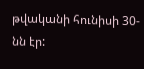թվականի հունիսի 30-նն էր: